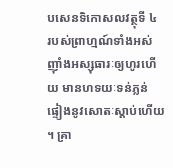បសេនទិកោសលវត្ថុទី ៤
របស់ព្រាហ្មណ៍ទាំងអស់ ញ៉ាំងអស្សុធារៈឲ្យហូរហើយ មានហទយៈទន់ភ្លន់ ផ្ទៀងនូវសោតៈស្តាប់ហើយ ។ គ្រា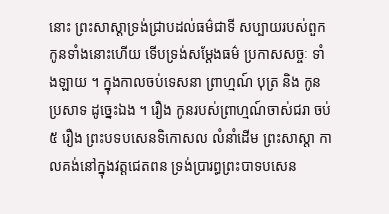នោះ ព្រះសាស្តាទ្រង់ជ្រាបដល់ធម៌ជាទី សប្បាយរបស់ពួកកូនទាំងនោះហើយ ទើបទ្រង់សម្តែងធម៌ ប្រកាសសច្ចៈ ទាំងឡាយ ។ ក្នុងកាលចប់ទេសនា ព្រាហ្មណ៍ បុត្រ និង កូនប្រសាទ ដូច្នេះឯង ។ រឿង កូនរបស់ព្រាហ្មណ៍ចាស់ជរា ចប់ ៥ រឿង ព្រះបទបសេនទិកោសល លំនាំដើម ព្រះសាស្តា កាលគង់នៅក្នុងវត្តជេតពន ទ្រង់ប្រារព្ធព្រះបាទបសេន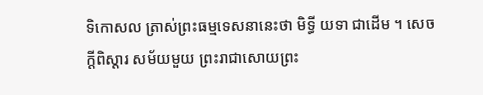ទិកោសល ត្រាស់ព្រះធម្មទេសនានេះថា មិទ្ធី យទា ជាដើម ។ សេចក្តីពិស្តារ សម័យមួយ ព្រះរាជាសោយព្រះ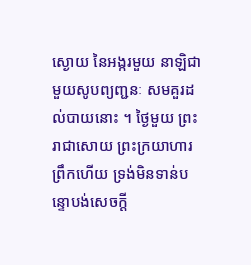ស្ងោយ នៃអង្ករមួយ នាឡិជាមួយសូបព្យញ្ជនៈ សមគួរដល់បាយនោះ ។ ថ្ងៃមួយ ព្រះរាជាសោយ ព្រះក្រយាហារព្រឹកហើយ ទ្រង់មិនទាន់បន្ទោបង់សេចក្តី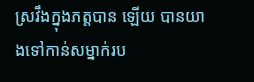ស្រវឹងក្នុងភត្តបាន ឡើយ បានយាងទៅកាន់សម្នាក់រប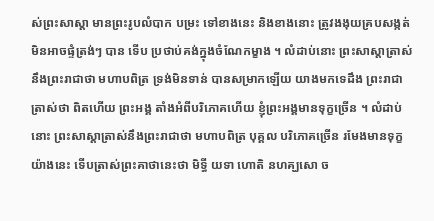ស់ព្រះសាស្តា មានព្រះរូបលំបាក បម្រះ ទៅខាងនេះ និងខាងនោះ ត្រូវងងុយគ្របសង្កត់ មិនអាចផ្ទំត្រង់ៗ បាន ទើប ប្រថាប់គង់ក្នុងចំណែកម្ខាង ។ លំដាប់នោះ ព្រះសាស្តាត្រាស់នឹងព្រះរាជាថា មហាបពិត្រ ទ្រង់មិនទាន់ បានសម្រាកឡើយ យាងមកទេដឹង ព្រះរាជាត្រាស់ថា ពិតហើយ ព្រះអង្គ តាំងអំពីបរិភោគហើយ ខ្ញុំព្រះអង្គមានទុក្ខច្រើន ។ លំដាប់នោះ ព្រះសាស្តាត្រាស់នឹងព្រះរាជាថា មហាបពិត្រ បុគ្គល បរិភោគច្រើន រមែងមានទុក្ខយ៉ាងនេះ ទើបត្រាស់ព្រះគាថានេះថា មិទ្ធី យទា ហោតិ នហគ្ឃសោ ច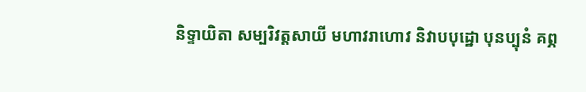និទ្ទាយិតា សម្បរិវត្តសាយី មហាវរាហោវ និវាបបុដ្ឋោ បុនប្បុនំ គព្ភ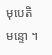មុបេតិ មន្ទោ ។